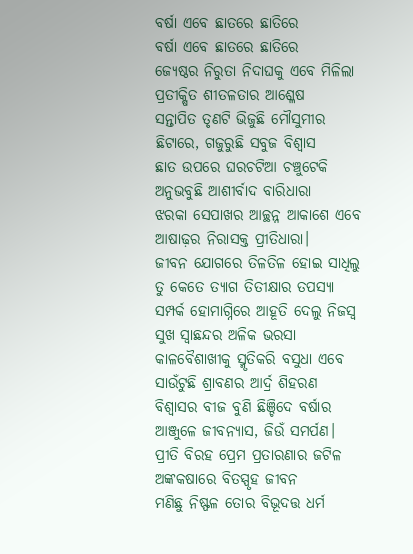ବର୍ଷା ଏବେ ଛାତରେ ଛାତିରେ
ବର୍ଷା ଏବେ ଛାତରେ ଛାତିରେ
ଜ୍ଯେଷ୍ଠର ନିରୁତା ନିଦାଘକୁ ଏବେ ମିଳିଲା ପ୍ରତୀକ୍ଷିତ ଶୀତଳତାର ଆଶ୍ଳେଷ
ସନ୍ତାପିତ ତୃଣଟି ଭିଜୁଛି ମୌସୁମୀର ଛିଟାରେ, ଗଜୁରୁଛି ସବୁଜ ବିଶ୍ବାସ
ଛାତ ଉପରେ ଘରଚଟିଆ ଚଞ୍ଚୁଟେକି ଅନୁଭବୁଛି ଆଶୀର୍ବାଦ ବାରିଧାରା
ଝରକା ସେପାଖର ଆଚ୍ଛନ୍ନ ଆକାଶେ ଏବେ ଆଷାଢ଼ର ନିରାସକ୍ତ ପ୍ରୀତିଧାରା।
ଜୀବନ ଯୋଗରେ ତିଳତିଳ ହୋଇ ସାଧିଲୁ ତୁ କେତେ ତ୍ଯାଗ ତିତୀକ୍ଷାର ତପସ୍ୟା
ସମ୍ପର୍କ ହୋମାଗ୍ନିରେ ଆହୂତି ଦେଲୁ ନିଜସ୍ବ ସୁଖ ସ୍ବାଛନ୍ଦର ଅଳିକ ଭରସା
କାଳବୈଶାଖୀକୁ ସ୍ମୃତିକରି ବସୁଧା ଏବେ ସାଉଁଟୁଛି ଶ୍ରାବଣର ଆର୍ଦ୍ର ଶିହରଣ
ବିଶ୍ବାସର ବୀଜ ବୁଣି ଛିଞ୍ଚିଦେ ବର୍ଷାର ଆଞ୍ଜୁଳେ ଜୀବନ୍ଯାସ, ଜିଉଁ ସମର୍ପଣ।
ପ୍ରୀତି ବିରହ ପ୍ରେମ ପ୍ରତାରଣାର ଜଟିଳ ଅଙ୍କକଷାରେ ବିତସ୍ପୃହ ଜୀବନ
ମଣିଛୁ ନିଷ୍ଫଳ ତୋର ବିଭୂଦତ୍ତ ଧର୍ମ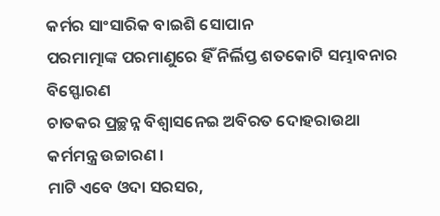କର୍ମର ସାଂସାରିକ ବାଇଶି ସୋପାନ
ପରମାତ୍ମାଙ୍କ ପରମାଣୁରେ ହିଁ ନିର୍ଲିପ୍ତ ଶତକୋଟି ସମ୍ଭାବନାର ବିସ୍ଫୋରଣ
ଚାତକର ପ୍ରଚ୍ଛନ୍ନ ବିଶ୍ବାସନେଇ ଅବିରତ ଦୋହରାଉଥା କର୍ମମନ୍ତ୍ର ଉଚ୍ଚାରଣ ।
ମାଟି ଏବେ ଓଦା ସରସର,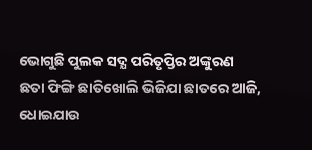ଭୋଗୁଛି ପୁଲକ ସଦ୍ଯ ପରିତୃପ୍ତିର ଅଙ୍କୁରଣ
ଛତା ଫିଙ୍ଗି ଛାତିଖୋଲି ଭିଜିଯା ଛାତରେ ଆଜି, ଧୋଇଯାଉ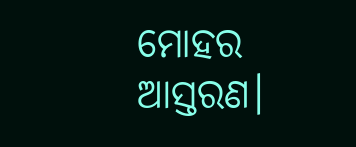ମୋହର ଆସ୍ତରଣ।